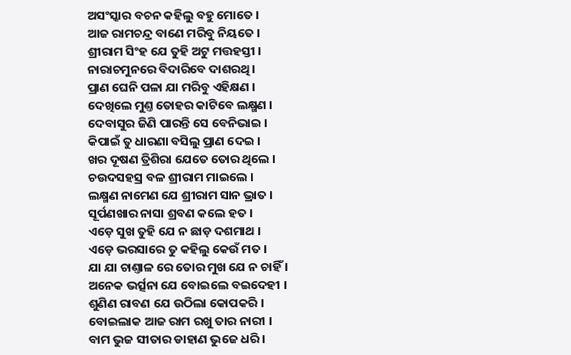ଅସଂସ୍କାର ବଚନ କହିଲୁ ବହୁ ମୋତେ ।
ଆଜ ରାମଚନ୍ଦ୍ର ବାଣେ ମରିବୁ ନିୟତେ ।
ଶ୍ରୀରାମ ସିଂହ ଯେ ତୁହି ଅଟୁ ମତ୍ତହସ୍ତୀ ।
ନାରାଚମୁନରେ ବିଦାରିବେ ଦାଶରଥି ।
ପ୍ରାଣ ଘେନି ପଳା ଯା ମରିବୁ ଏହିକ୍ଷଣ ।
ଦେଖିଲେ ମୁଣ୍ତ ତୋହର କାଟିବେ ଲକ୍ଷ୍ମଣ ।
ଦେବାସୁର ଜିଣି ପାରନ୍ତି ସେ ବେନିଭାଇ ।
କିପାଇଁ ତୁ ଧାରଣା ବସିଲୁ ପ୍ରାଣ ଦେଇ ।
ଖର ଦୂଷଣ ତ୍ରିଶିରା ଯେତେ ତୋର ଥିଲେ ।
ଚଉଦସହସ୍ର ବଳ ଶ୍ରୀରାମ ମାଇଲେ ।
ଲକ୍ଷ୍ମଣ ନାମେଣ ଯେ ଶ୍ରୀରାମ ସାନ ଭ୍ରାତ ।
ସୂର୍ପଣଖାର ନାସା ଶ୍ରବଣ କଲେ ହତ ।
ଏଡ଼େ ସୁଖ ତୁହି ଯେ ନ ଛାଡ଼ ଦଶମାଥ ।
ଏଡ଼େ ଭରସାରେ ତୁ କହିଲୁ କେଉଁ ମତ ।
ଯା ଯା ଚାଣ୍ତାଳ ରେ ତୋର ମୁଖ ଯେ ନ ଚାହିଁ ।
ଅନେକ ଭର୍ତ୍ସନା ଯେ ବୋଇଲେ ବଇଦେହୀ ।
ଶୁଣିଣ ରାବଣ ଯେ ଉଠିଲା କୋପକରି ।
ବୋଇଲାକ ଆଜ ରାମ ରଖୁ ତାର ନାରୀ ।
ବାମ ଭୁଜ ସୀତାର ଡାହାଣ ଭୁଜେ ଧରି ।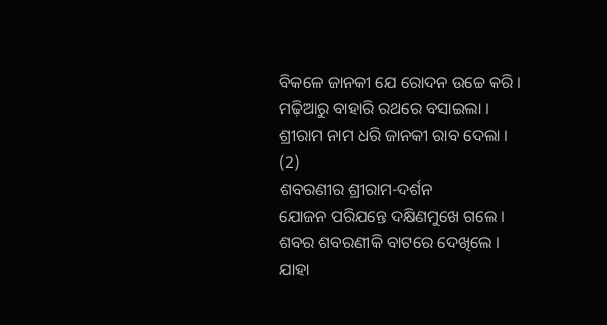ବିକଳେ ଜାନକୀ ଯେ ରୋଦନ ଉଚ୍ଚେ କରି ।
ମଢ଼ିଆରୁ ବାହାରି ରଥରେ ବସାଇଲା ।
ଶ୍ରୀରାମ ନାମ ଧରି ଜାନକୀ ରାବ ଦେଲା ।
(2)
ଶବରଣୀର ଶ୍ରୀରାମ-ଦର୍ଶନ
ଯୋଜନ ପରିଯନ୍ତେ ଦକ୍ଷିଣମୁଖେ ଗଲେ ।
ଶବର ଶବରଣୀକି ବାଟରେ ଦେଖିଲେ ।
ଯାହା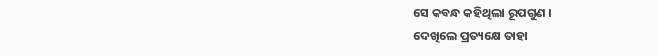ସେ କବନ୍ଧ କହିଥିଲା ରୂପଗୁଣ ।
ଦେଖିଲେ ପ୍ରତ୍ୟକ୍ଷେ ତାହା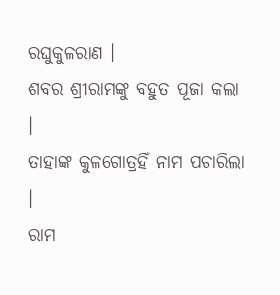ରଘୁକୁଳରାଣ ।
ଶବର ଶ୍ରୀରାମଙ୍କୁ ବହୁତ ପୂଜା କଲା ।
ତାହାଙ୍କ କୁଳଗୋତ୍ରହିଁ ନାମ ପଚାରିଲା ।
ରାମ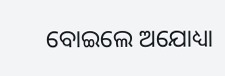ବୋଇଲେ ଅଯୋଧ୍ୟା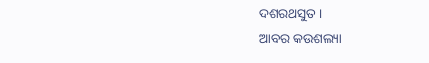ଦଶରଥସୁତ ।
ଆବର କଉଶଲ୍ୟା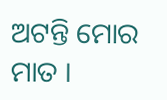ଅଟନ୍ତି ମୋର ମାତ ।